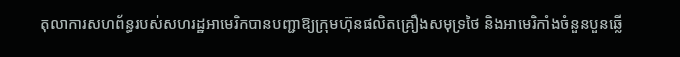តុលាការសហព័ន្ធរបស់សហរដ្ឋអាមេរិកបានបញ្ជាឱ្យក្រុមហ៊ុនផលិតគ្រឿងសមុទ្រថៃ និងអាមេរិកាំងចំនួនបួនឆ្លើ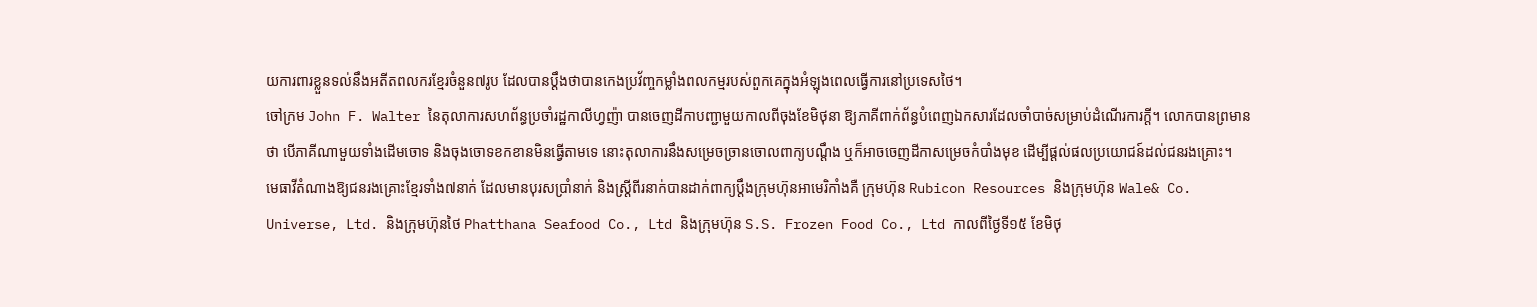យការពារខ្លួនទល់នឹងអតីតពលករខ្មែរចំនួន៧រូប ដែលបានប្តឹងថាបានកេងប្រវ័ញ្ចកម្លាំងពលកម្មរបស់ពួកគេក្នុងអំឡុងពេលធ្វើការនៅប្រទេសថៃ។
ចៅក្រម John F. Walter នៃតុលាការសហព័ន្ធប្រចាំរដ្ឋកាលីហ្វញ៉ា បានចេញដីកាបញ្ជាមួយកាលពីចុងខែមិថុនា ឱ្យភាគីពាក់ព័ន្ធបំពេញឯកសារដែលចាំបាច់សម្រាប់ដំណើរការក្តី។ លោកបានព្រមានថា បើភាគីណាមួយទាំងដើមចោទ និងចុងចោទខកខានមិនធ្វើតាមទេ នោះតុលាការនឹងសម្រេចច្រានចោលពាក្យបណ្តឹង ឬក៏អាចចេញដីកាសម្រេចកំបាំងមុខ ដើម្បីផ្តល់ផលប្រយោជន៍ដល់ជនរងគ្រោះ។
មេធាវីតំណាងឱ្យជនរងគ្រោះខ្មែរទាំង៧នាក់ ដែលមានបុរសប្រាំនាក់ និងស្ត្រីពីរនាក់បានដាក់ពាក្យប្តឹងក្រុមហ៊ុនអាមេរិកាំងគឺ ក្រុមហ៊ុន Rubicon Resources និងក្រុមហ៊ុន Wale& Co. Universe, Ltd. និងក្រុមហ៊ុនថៃ Phatthana Seafood Co., Ltd និងក្រុមហ៊ុន S.S. Frozen Food Co., Ltd កាលពីថ្ងៃទី១៥ ខែមិថុ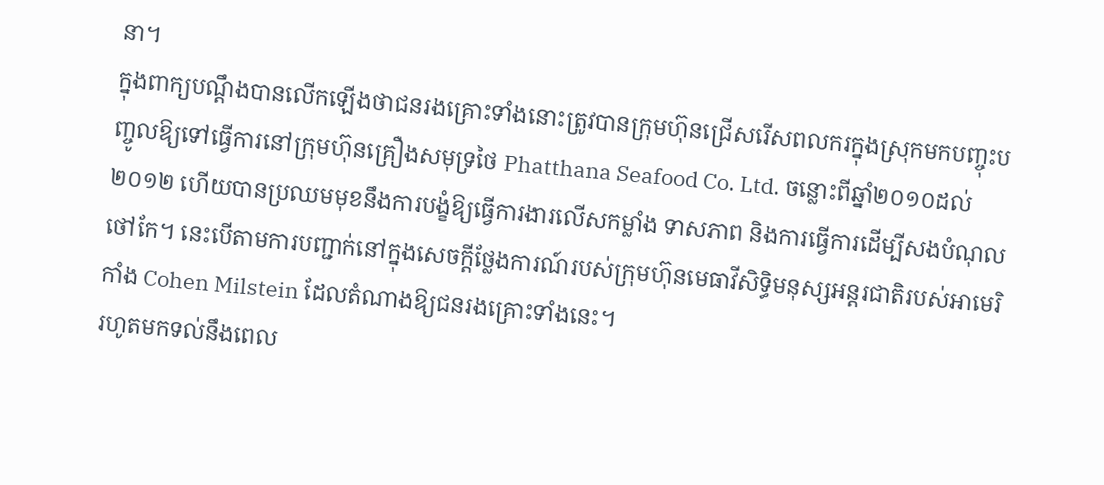នា។
ក្នុងពាក្យបណ្តឹងបានលើកឡើងថាជនរងគ្រោះទាំងនោះត្រូវបានក្រុមហ៊ុនជ្រើសរើសពលករក្នុងស្រុកមកបញ្ចុះបញ្ចូលឱ្យទៅធ្វើការនៅក្រុមហ៊ុនគ្រឿងសមុទ្រថៃ Phatthana Seafood Co. Ltd. ចន្លោះពីឆ្នាំ២០១០ដល់២០១២ ហើយបានប្រឈមមុខនឹងការបង្ខំឱ្យធ្វើការងារលើសកម្លាំង ទាសភាព និងការធ្វើការដើម្បីសងបំណុលថៅកែ។ នេះបើតាមការបញ្ជាក់នៅក្នុងសេចក្តីថ្លែងការណ៍របស់ក្រុមហ៊ុនមេធាវីសិទ្ធិមនុស្សអន្តរជាតិរបស់អាមេរិកាំង Cohen Milstein ដែលតំណាងឱ្យជនរងគ្រោះទាំងនេះ។
រហូតមកទល់នឹងពេល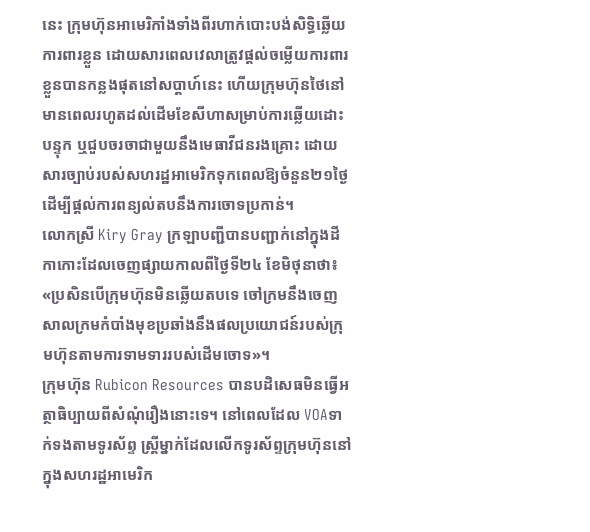នេះ ក្រុមហ៊ុនអាមេរិកាំងទាំងពីរហាក់បោះបង់សិទ្ធិឆ្លើយការពារខ្លួន ដោយសារពេលវេលាត្រូវផ្តល់ចម្លើយការពារខ្លួនបានកន្លងផុតនៅសប្តាហ៍នេះ ហើយក្រុមហ៊ុនថៃនៅមានពេលរហូតដល់ដើមខែសីហាសម្រាប់ការឆ្លើយដោះបន្ទុក ឬជួបចរចាជាមួយនឹងមេធាវីជនរងគ្រោះ ដោយសារច្បាប់របស់សហរដ្ឋអាមេរិកទុកពេលឱ្យចំនួន២១ថ្ងៃ ដើម្បីផ្តល់ការពន្យល់តបនឹងការចោទប្រកាន់។
លោកស្រី Kiry Gray ក្រឡាបញ្ជីបានបញ្ជាក់នៅក្នុងដីកាកោះដែលចេញផ្សាយកាលពីថ្ងៃទី២៤ ខែមិថុនាថា៖
«ប្រសិនបើក្រុមហ៊ុនមិនឆ្លើយតបទេ ចៅក្រមនឹងចេញសាលក្រមកំបាំងមុខប្រឆាំងនឹងផលប្រយោជន៍របស់ក្រុមហ៊ុនតាមការទាមទាររបស់ដើមចោទ»។
ក្រុមហ៊ុន Rubicon Resources បានបដិសេធមិនធ្វើអត្ថាធិប្បាយពីសំណុំរឿងនោះទេ។ នៅពេលដែល VOAទាក់ទងតាមទូរស័ព្ទ ស្ត្រីម្នាក់ដែលលើកទូរស័ព្ទក្រុមហ៊ុននៅក្នុងសហរដ្ឋអាមេរិក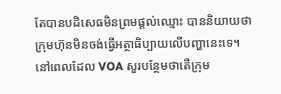តែបានបដិសេធមិនព្រមផ្តល់ឈ្មោះ បាននិយាយថា ក្រុមហ៊ុនមិនចង់ធ្វើអត្ថាធិប្បាយលើបញ្ហានេះទេ។ នៅពេលដែល VOA សួរបន្ថែមថាតើក្រុម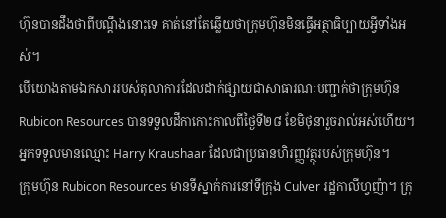ហ៊ុនបានដឹងថាពីបណ្តឹងនោះទេ គាត់នៅតែឆ្លើយថាក្រុមហ៊ុនមិនធ្វើអត្ថាធិប្បាយអ្វីទាំងអស់។
បើយោងតាមឯកសាររបស់តុលាការដែលដាក់ផ្សាយជាសាធារណៈបញ្ជាក់ថាក្រុមហ៊ុន Rubicon Resources បានទទួលដីកាកោះកាលពីថ្ងៃទី២៨ ខែមិថុនារួចរាល់អស់ហើយ។ អ្នកទទួលមានឈ្មោះ Harry Kraushaar ដែលជាប្រធានហិរញ្ញវត្ថុរបស់ក្រុមហ៊ុន។
ក្រុមហ៊ុន Rubicon Resources មានទីស្នាក់ការនៅទីក្រុង Culver រដ្ឋកាលីហ្វញ៉ា។ ក្រុ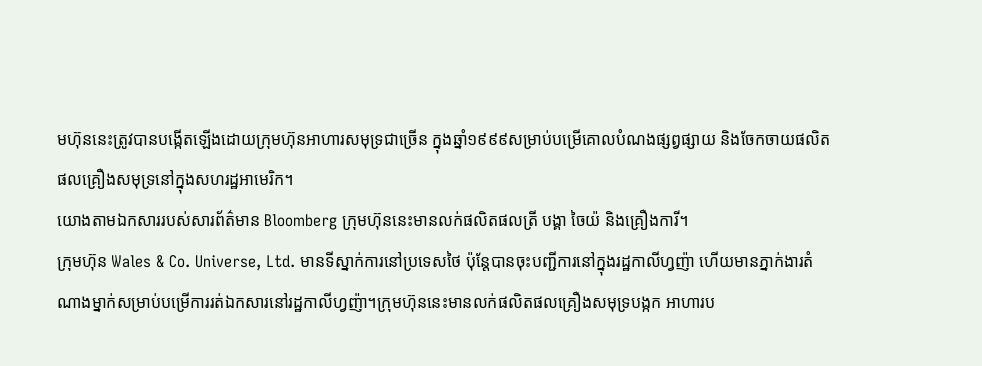មហ៊ុននេះត្រូវបានបង្កើតឡើងដោយក្រុមហ៊ុនអាហារសមុទ្រជាច្រើន ក្នុងឆ្នាំ១៩៩៩សម្រាប់បម្រើគោលបំណងផ្សព្វផ្សាយ និងចែកចាយផលិតផលគ្រឿងសមុទ្រនៅក្នុងសហរដ្ឋអាមេរិក។
យោងតាមឯកសាររបស់សារព័ត៌មាន Bloomberg ក្រុមហ៊ុននេះមានលក់ផលិតផលត្រី បង្គា ចៃយ៉ និងគ្រឿងការី។
ក្រុមហ៊ុន Wales & Co. Universe, Ltd. មានទីស្នាក់ការនៅប្រទេសថៃ ប៉ុន្តែបានចុះបញ្ជីការនៅក្នុងរដ្ឋកាលីហ្វញ៉ា ហើយមានភ្នាក់ងារតំណាងម្នាក់សម្រាប់បម្រើការរត់ឯកសារនៅរដ្ឋកាលីហ្វញ៉ា។ក្រុមហ៊ុននេះមានលក់ផលិតផលគ្រឿងសមុទ្របង្កក អាហារប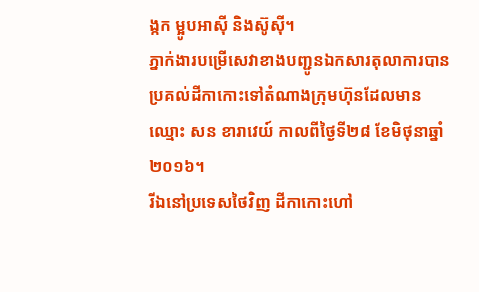ង្កក ម្អូបអាស៊ី និងស៊ូស៊ី។
ភ្នាក់ងារបម្រើសេវាខាងបញ្ជូនឯកសារតុលាការបានប្រគល់ដីកាកោះទៅតំណាងក្រុមហ៊ុនដែលមានឈ្មោះ សន ខារាវេយ៍ កាលពីថ្ងៃទី២៨ ខែមិថុនាឆ្នាំ២០១៦។
រីឯនៅប្រទេសថៃវិញ ដីកាកោះហៅ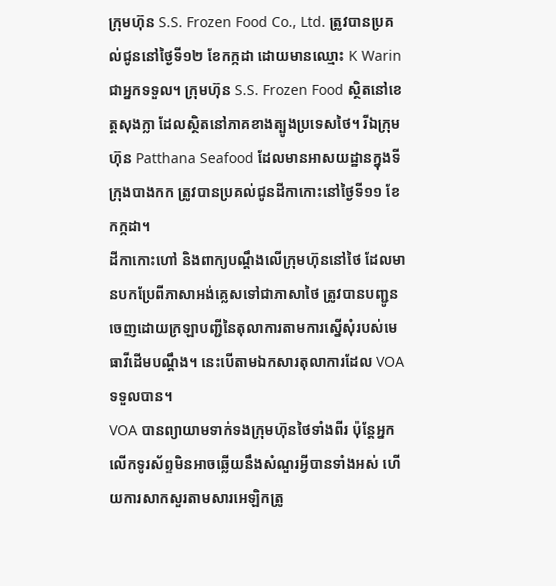ក្រុមហ៊ុន S.S. Frozen Food Co., Ltd. ត្រូវបានប្រគល់ជូននៅថ្ងៃទី១២ ខែកក្កដា ដោយមានឈ្មោះ K Warin ជាអ្នកទទួល។ ក្រុមហ៊ុន S.S. Frozen Food ស្ថិតនៅខេត្តសុងក្លា ដែលស្ថិតនៅភាគខាងត្បូងប្រទេសថៃ។ រីឯក្រុមហ៊ុន Patthana Seafood ដែលមានអាសយដ្ឋានក្នុងទីក្រុងបាងកក ត្រូវបានប្រគល់ជូនដីកាកោះនៅថ្ងៃទី១១ ខែកក្កដា។
ដីកាកោះហៅ និងពាក្យបណ្តឹងលើក្រុមហ៊ុននៅថៃ ដែលមានបកប្រែពីភាសាអង់គ្លេសទៅជាភាសាថៃ ត្រូវបានបញ្ជូនចេញដោយក្រឡាបញ្ជីនៃតុលាការតាមការស្នើសុំរបស់មេធាវីដើមបណ្តឹង។ នេះបើតាមឯកសារតុលាការដែល VOA ទទួលបាន។
VOA បានព្យាយាមទាក់ទងក្រុមហ៊ុនថៃទាំងពីរ ប៉ុន្តែអ្នកលើកទូរស័ព្ទមិនអាចឆ្លើយនឹងសំណួរអ្វីបានទាំងអស់ ហើយការសាកសួរតាមសារអេឡិកត្រូ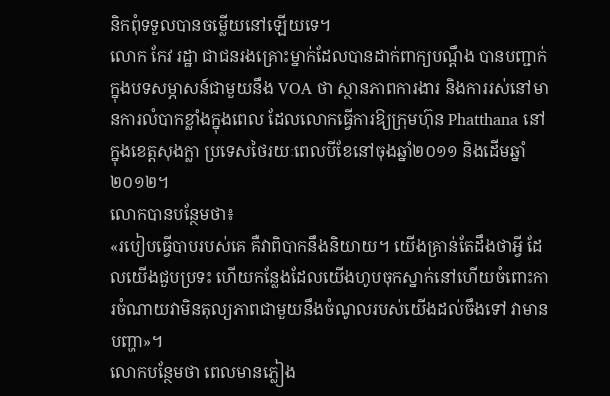និកពុំទទួលបានចម្លើយនៅឡើយទេ។
លោក កែវ រដ្ឋា ជាជនរងគ្រោះម្នាក់ដែលបានដាក់ពាក្យបណ្តឹង បានបញ្ជាក់ក្នុងបទសម្ភាសន៍ជាមួយនឹង VOA ថា ស្ថានភាពការងារ និងការរស់នៅមានការលំបាកខ្លាំងក្នុងពេល ដែលលោកធ្វើការឱ្យក្រុមហ៊ុន Phatthana នៅក្នុងខេត្តសុងក្លា ប្រទេសថៃរយៈពេលបីខែនៅចុងឆ្នាំ២០១១ និងដើមឆ្នាំ២០១២។
លោកបានបន្ថែមថា៖
«របៀបធ្វើបាបរបស់គេ គឺវាពិបាកនឹងនិយាយ។ យើងគ្រាន់តែដឹងថាអ្វី ដែលយើងជួបប្រទះ ហើយកន្លែងដែលយើងហូបចុកស្នាក់នៅហើយចំពោះការចំណាយវាមិនតុល្យភាពជាមួយនឹងចំណូលរបស់យើងដល់ចឹងទៅ វាមានបញ្ហា»។
លោកបន្ថែមថា ពេលមានភ្លៀង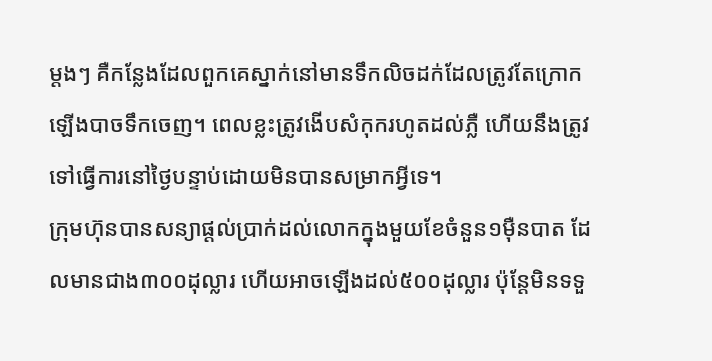ម្តងៗ គឺកន្លែងដែលពួកគេស្នាក់នៅមានទឹកលិចដក់ដែលត្រូវតែក្រោកឡើងបាចទឹកចេញ។ ពេលខ្លះត្រូវងើបសំកុករហូតដល់ភ្លឺ ហើយនឹងត្រូវទៅធ្វើការនៅថ្ងៃបន្ទាប់ដោយមិនបានសម្រាកអ្វីទេ។
ក្រុមហ៊ុនបានសន្យាផ្តល់ប្រាក់ដល់លោកក្នុងមួយខែចំនួន១ម៉ឺនបាត ដែលមានជាង៣០០ដុល្លារ ហើយអាចឡើងដល់៥០០ដុល្លារ ប៉ុន្តែមិនទទួ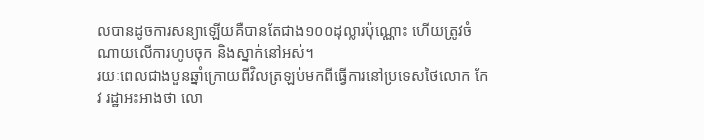លបានដូចការសន្យាឡើយគឺបានតែជាង១០០ដុល្លារប៉ុណ្ណោះ ហើយត្រូវចំណាយលើការហូបចុក និងស្នាក់នៅអស់។
រយៈពេលជាងបួនឆ្នាំក្រោយពីវិលត្រឡប់មកពីធ្វើការនៅប្រទេសថៃលោក កែវ រដ្ឋាអះអាងថា លោ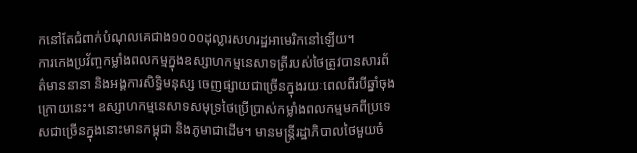កនៅតែជំពាក់បំណុលគេជាង១០០០ដុល្លារសហរដ្ឋអាមេរិកនៅឡើយ។
ការកេងប្រវ័ញ្ចកម្លាំងពលកម្មក្នុងឧស្សាហកម្មនេសាទត្រីរបស់ថៃត្រូវបានសារព័ត៌មាននានា និងអង្គការសិទ្ធិមនុស្ស ចេញផ្សាយជាច្រើនក្នុងរយៈពេលពីរបីឆ្នាំចុងក្រោយនេះ។ ឧស្សាហកម្មនេសាទសមុទ្រថៃប្រើប្រាស់កម្លាំងពលកម្មមកពីប្រទេសជាច្រើនក្នុងនោះមានកម្ពុជា និងភូមាជាដើម។ មានមន្ត្រីរដ្ឋាភិបាលថៃមួយចំ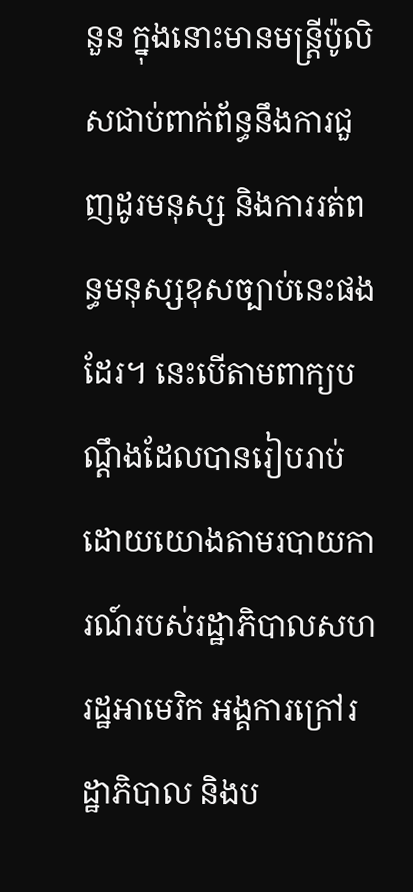នួន ក្នុងនោះមានមន្ត្រីប៉ូលិសជាប់ពាក់ព័ន្ធនឹងការជួញដូរមនុស្ស និងការរត់ពន្ធមនុស្សខុសច្បាប់នេះផងដែរ។ នេះបើតាមពាក្យបណ្តឹងដែលបានរៀបរាប់ដោយយោងតាមរបាយការណ៍របស់រដ្ឋាភិបាលសហរដ្ឋអាមេរិក អង្គការក្រៅរដ្ឋាភិបាល និងប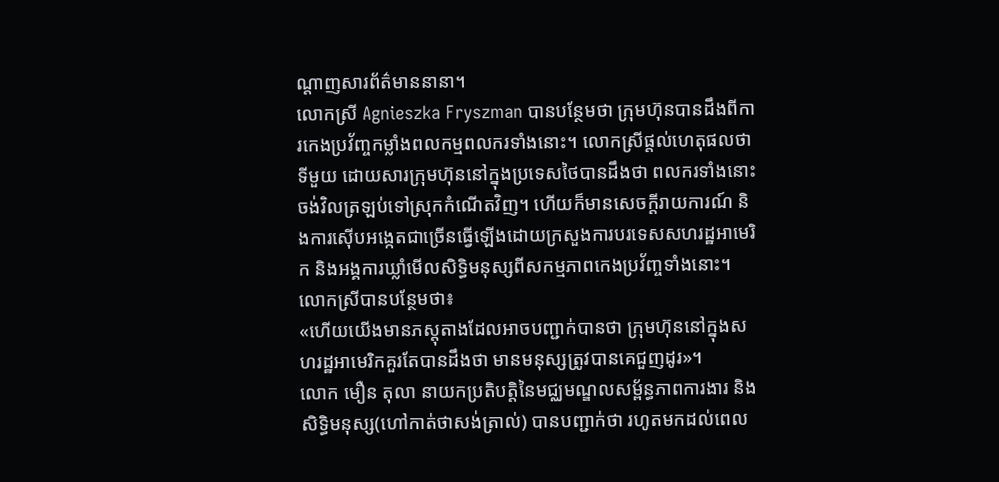ណ្តាញសារព័ត៌មាននានា។
លោកស្រី Agnieszka Fryszman បានបន្ថែមថា ក្រុមហ៊ុនបានដឹងពីការកេងប្រវ័ញ្ចកម្លាំងពលកម្មពលករទាំងនោះ។ លោកស្រីផ្តល់ហេតុផលថា ទីមួយ ដោយសារក្រុមហ៊ុននៅក្នុងប្រទេសថៃបានដឹងថា ពលករទាំងនោះចង់វិលត្រឡប់ទៅស្រុកកំណើតវិញ។ ហើយក៏មានសេចក្តីរាយការណ៍ និងការស៊ើបអង្កេតជាច្រើនធ្វើឡើងដោយក្រសួងការបរទេសសហរដ្ឋអាមេរិក និងអង្គការឃ្លាំមើលសិទ្ធិមនុស្សពីសកម្មភាពកេងប្រវ័ញ្ចទាំងនោះ។
លោកស្រីបានបន្ថែមថា៖
«ហើយយើងមានភស្តុតាងដែលអាចបញ្ជាក់បានថា ក្រុមហ៊ុននៅក្នុងសហរដ្ឋអាមេរិកគួរតែបានដឹងថា មានមនុស្សត្រូវបានគេជួញដូរ»។
លោក មឿន តុលា នាយកប្រតិបត្តិនៃមជ្ឈមណ្ឌលសម្ព័ន្ធភាពការងារ និងសិទ្ធិមនុស្ស(ហៅកាត់ថាសង់ត្រាល់) បានបញ្ជាក់ថា រហូតមកដល់ពេល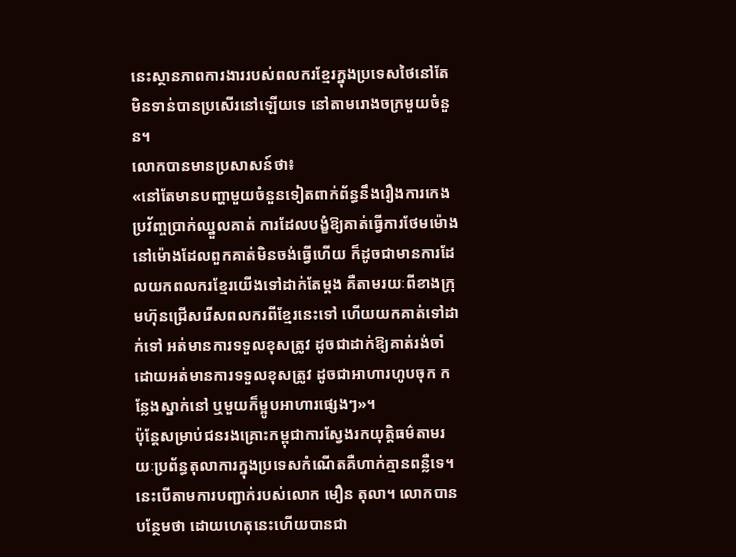នេះស្ថានភាពការងាររបស់ពលករខ្មែរក្នុងប្រទេសថៃនៅតែមិនទាន់បានប្រសើរនៅឡើយទេ នៅតាមរោងចក្រមួយចំនួន។
លោកបានមានប្រសាសន៍ថា៖
«នៅតែមានបញ្ហាមួយចំនួនទៀតពាក់ព័ន្ធនឹងរឿងការកេងប្រវ័ញ្ចប្រាក់ឈ្នួលគាត់ ការដែលបង្ខំឱ្យគាត់ធ្វើការថែមម៉ោងនៅម៉ោងដែលពួកគាត់មិនចង់ធ្វើហើយ ក៏ដូចជាមានការដែលយកពលករខ្មែរយើងទៅដាក់តែម្តង គឺតាមរយៈពីខាងក្រុមហ៊ុនជ្រើសរើសពលករពីខ្មែរនេះទៅ ហើយយកគាត់ទៅដាក់ទៅ អត់មានការទទួលខុសត្រូវ ដូចជាដាក់ឱ្យគាត់រង់ចាំដោយអត់មានការទទួលខុសត្រូវ ដូចជាអាហារហូបចុក កន្លែងស្នាក់នៅ ឬមួយក៏ម្អូបអាហារផ្សេងៗ»។
ប៉ុន្តែសម្រាប់ជនរងគ្រោះកម្ពុជាការស្វែងរកយុត្តិធម៌តាមរយៈប្រព័ន្ធតុលាការក្នុងប្រទេសកំណើតគឺហាក់គ្មានពន្លឺទេ។ នេះបើតាមការបញ្ជាក់របស់លោក មឿន តុលា។ លោកបានបន្ថែមថា ដោយហេតុនេះហើយបានជា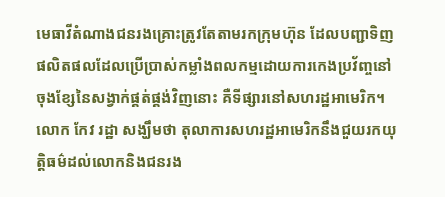មេធាវីតំណាងជនរងគ្រោះត្រូវតែតាមរកក្រុមហ៊ុន ដែលបញ្ជាទិញផលិតផលដែលប្រើប្រាស់កម្លាំងពលកម្មដោយការកេងប្រវ័ញ្ចនៅចុងខ្សែនៃសង្វាក់ផ្គត់ផ្គង់វិញនោះ គឺទីផ្សារនៅសហរដ្ឋអាមេរិក។
លោក កែវ រដ្ឋា សង្ឃឹមថា តុលាការសហរដ្ឋអាមេរិកនឹងជួយរកយុត្តិធម៌ដល់លោកនិងជនរង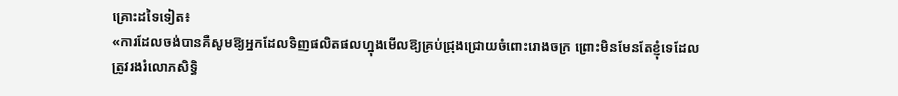គ្រោះដទៃទៀត៖
«ការដែលចង់បានគឺសូមឱ្យអ្នកដែលទិញផលិតផលហ្នុងមើលឱ្យគ្រប់ជ្រុងជ្រោយចំពោះរោងចក្រ ព្រោះមិនមែនតែខ្ញុំទេដែលត្រូវរងរំលោភសិទ្ធិ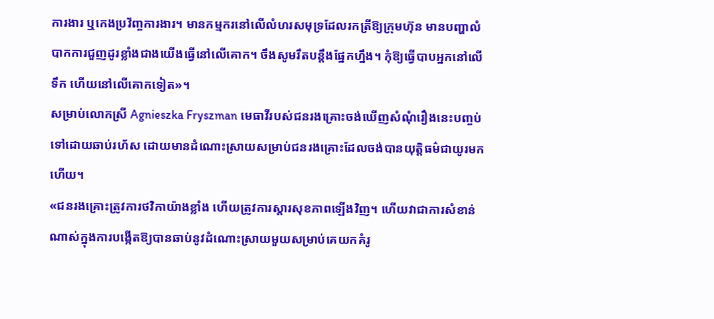ការងារ ឬកេងប្រវ័ញ្ចការងារ។ មានកម្មករនៅលើលំហរសមុទ្រដែលរកត្រីឱ្យក្រុមហ៊ុន មានបញ្ហាលំបាកការជួញដូរខ្លាំងជាងយើងធ្វើនៅលើគោក។ ចឹងសូមរឹតបន្តឹងផ្នែកហ្នឹង។ កុំឱ្យធ្វើបាបអ្នកនៅលើទឹក ហើយនៅលើគោកទៀត»។
សម្រាប់លោកស្រី Agnieszka Fryszman មេធាវីរបស់ជនរងគ្រោះចង់ឃើញសំណុំរឿងនេះបញ្ចប់ទៅដោយឆាប់រហ័ស ដោយមានដំណោះស្រាយសម្រាប់ជនរងគ្រោះដែលចង់បានយុត្តិធម៌ជាយូរមកហើយ។
«ជនរងគ្រោះត្រូវការថវិកាយ៉ាងខ្លាំង ហើយត្រូវការស្តារសុខភាពឡើងវិញ។ ហើយវាជាការសំខាន់ណាស់ក្នុងការបង្កើតឱ្យបានឆាប់នូវដំណោះស្រាយមួយសម្រាប់គេយកគំរូ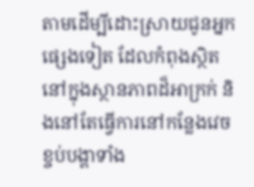តាមដើម្បីដោះស្រាយជូនអ្នកផ្សេងទៀត ដែលកំពុងស្ថិតនៅក្នុងស្ថានភាពដ៏អាក្រក់ និងនៅតែធ្វើការនៅកន្លែងវេចខ្ចប់បង្គាទាំង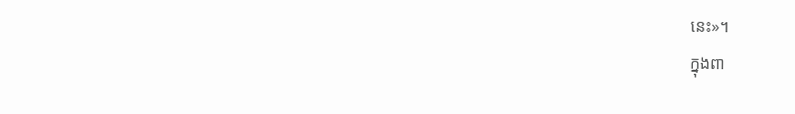នេះ»។
ក្នុងពា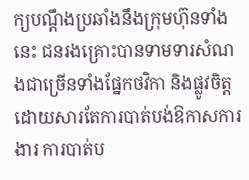ក្យបណ្តឹងប្រឆាំងនឹងក្រុមហ៊ុនទាំងនេះ ជនរងគ្រោះបានទាមទារសំណងជាច្រើនទាំងផ្នែកថវិកា និងផ្លូវចិត្ត ដោយសារតែការបាត់បង់ឱកាសការងារ ការបាត់ប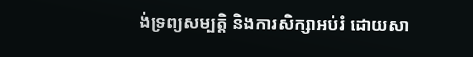ង់ទ្រព្យសម្បតិ្ត និងការសិក្សាអប់រំ ដោយសា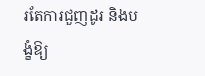រតែការជួញដូរ និងបង្ខំឱ្យ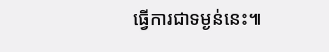ធ្វើការជាទម្ងន់នេះ៕